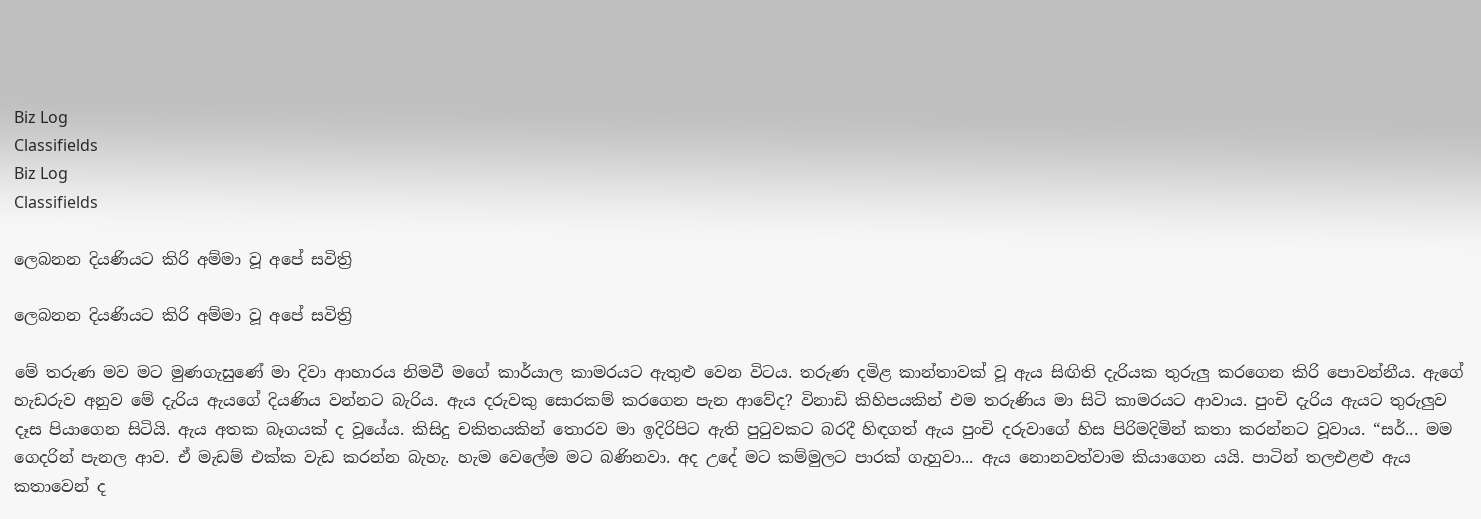Biz Log
Classifields
Biz Log
Classifields

ලෙබනන දියණියට කිරි අම්මා වූ අපේ සවිත්‍රි

ලෙබනන දියණියට කිරි අම්මා වූ අපේ සවිත්‍රි

මේ තරුණ මව මට මුණගැසුණේ මා දිවා ආහාරය නිමවී මගේ කාර්යාල කාමරයට ඇතුළු වෙන විටය. තරුණ දමිළ කාන්තාවක් වූ ඇය සිඟිති දැරියක තුරුලු කරගෙන කිරි පොවන්නීය. ඇගේ හැඩරුව අනුව මේ දැරිය ඇයගේ දියණිය වන්නට බැරිය. ඇය දරුවකු සොරකම් කරගෙන පැන ආවේද? විනාඩි කිහිපයකින් එම තරුණිය මා සිටි කාමරයට ආවාය. පුංචි දැරිය ඇයට තුරුලුව දෑස පියාගෙන සිටියි. ඇය අතක බෑගයක් ද වූයේය. කිසිදු චකිතයකින් තොරව මා ඉදිරිපිට ඇති පුටුවකට බරදී හිඳගත් ඇය පුංචි දරුවාගේ හිස පිරිමදිමින් කතා කරන්නට වූවාය. “සර්... මම ගෙදරින් පැනල ආව. ඒ මැඩම් එක්ක වැඩ කරන්න බැහැ. හැම වෙලේම මට බණිනවා. අද උදේ මට කම්මුලට පාරක් ගැහුවා... ඇය නොනවත්වාම කියාගෙන යයි. පාටින් තලඑළළු ඇය කතාවෙන් ද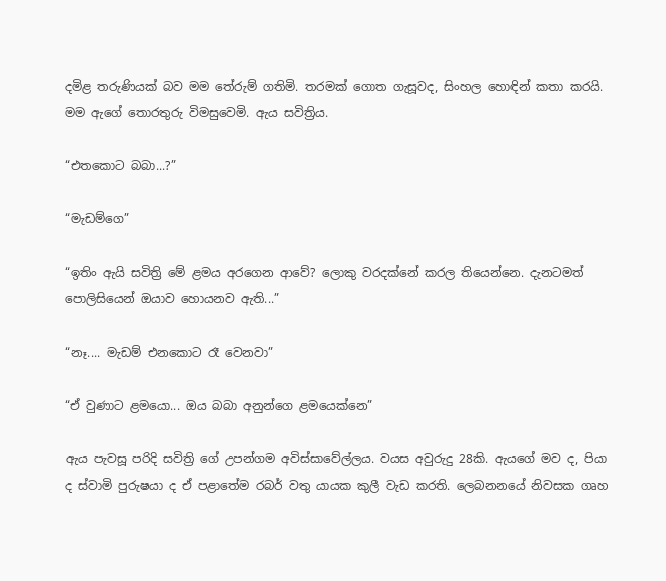දමිළ තරුණියක් බව මම තේරුම් ගතිමි. තරමක් ගොත ගැසූවද, සිංහල හොඳින් කතා කරයි. මම ඇගේ තොරතුරු විමසුවෙමි. ඇය සවිත්‍රිය.

“එතකොට බබා...?”

“මැඩම්ගෙ”

“ඉතිං ඇයි සවිත්‍රි මේ ළමය අරගෙන ආවේ? ලොකු වරදක්නේ කරල තියෙන්නෙ. දැනටමත් පොලිසියෙන් ඔයාව හොයනව ඇති...”

“නෑ.... මැඩම් එනකොට රෑ වෙනවා”

“ඒ වුණාට ළමයො... ඔය බබා අනුන්ගෙ ළමයෙක්නෙ”

ඇය පැවසූ පරිදි සවිත්‍රි ගේ උපන්ගම අවිස්සාවේල්ලය. වයස අවුරුදු 28කි. ඇයගේ මව ද, පියා ද ස්වාමි පුරුෂයා ද ඒ පළාතේම රබර් වතු යායක කුලී වැඩ කරති. ලෙබනනයේ නිවසක ගෘහ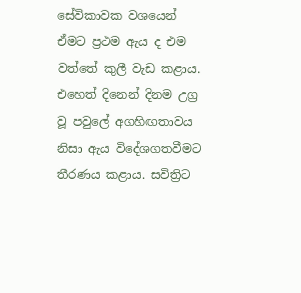සේවිකාවක වශයෙන් ඒමට ප්‍රථම ඇය ද එම වත්තේ කුලී වැඩ කළාය. එහෙත් දිනෙන් දිනම උග්‍ර වූ පවුලේ අගහිඟතාවය නිසා ඇය විදේශගතවීමට තීරණය කළාය. සවිත්‍රිට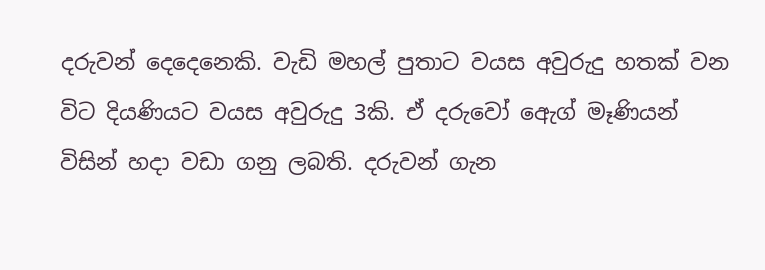දරුවන් දෙදෙනෙකි. වැඩි මහල් පුතාට වයස අවුරුදු හතක් වන විට දියණියට වයස අවුරුදු 3කි. ඒ දරුවෝ ඇ‍ෙග් මෑණියන් විසින් හදා වඩා ගනු ලබති. දරුවන් ගැන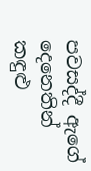පවසද්දී ඇගේ දෙනෙතින් කඳුළු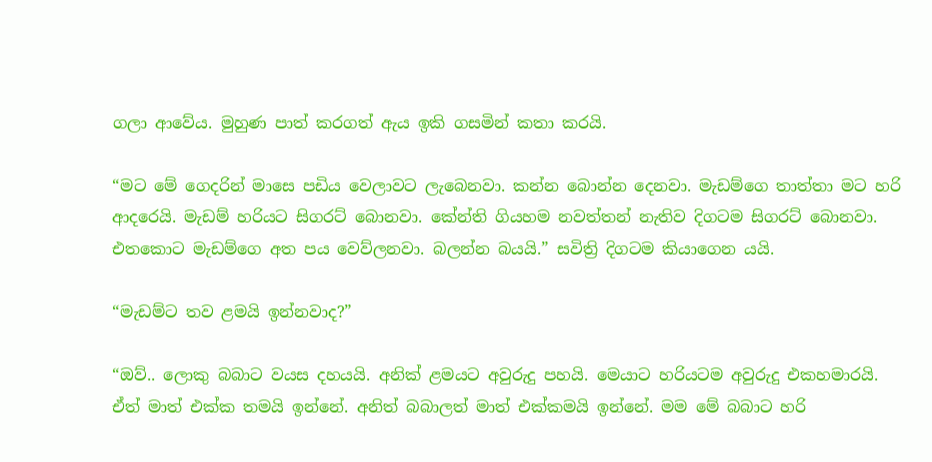ගලා ආවේය. මුහුණ පාත් කරගත් ඇය ඉකි ගසමින් කතා කරයි.

“මට මේ ගෙදරින් මාසෙ පඩිය වෙලාවට ලැබෙනවා. කන්න බොන්න දෙනවා. මැඩම්ගෙ තාත්තා මට හරි ආදරෙයි. මැඩම් හරියට සිගරට් බොනවා. කේන්ති ගියහම නවත්තන් නැතිව දිගටම සිගරට් බොනවා. එතකොට මැඩම්ගෙ අත පය වෙව්ලනවා. බලන්න බයයි.” සවිත්‍රි දිගටම කියාගෙන යයි.

“මැඩම්ට තව ළමයි ඉන්නවාද?”

“ඔව්.. ලොකු බබාට වයස දහයයි. අනික් ළමයට අවුරුදු පහයි. මෙයාට හරියටම අවුරුදු එකහමාරයි. ඒත් මාත් එක්ක තමයි ඉන්නේ. අනිත් බබාලත් මාත් එක්කමයි ඉන්නේ. මම මේ බබාට හරි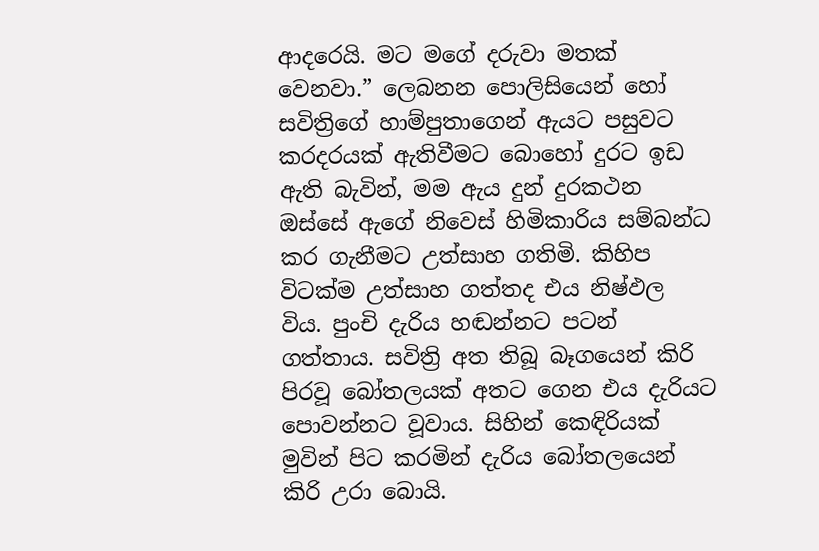ආදරෙයි. මට මගේ දරුවා මතක් වෙනවා.” ලෙබනන පොලිසියෙන් හෝ සවිත්‍රිගේ හාම්පුතාගෙන් ඇයට පසුවට කරදරයක් ඇතිවීමට බොහෝ දුරට ඉඩ ඇති බැවින්, මම ඇය දුන් දුරකථන ඔස්සේ ඇගේ නිවෙස් හිමිකාරිය සම්බන්ධ කර ගැනීමට උත්සාහ ගතිමි. කිහිප විටක්ම උත්සාහ ගත්තද එය නිෂ්ඵල විය. පුංචි දැරිය හඬන්නට පටන් ගත්තාය. සවිත්‍රි අත තිබූ බෑගයෙන් කිරි පිරවූ බෝතලයක් අතට ගෙන එය දැරියට පොවන්නට වූවාය. සිහින් කෙඳිරියක් මුවින් පිට කරමින් දැරිය බෝතලයෙන් කිරි උරා බොයි.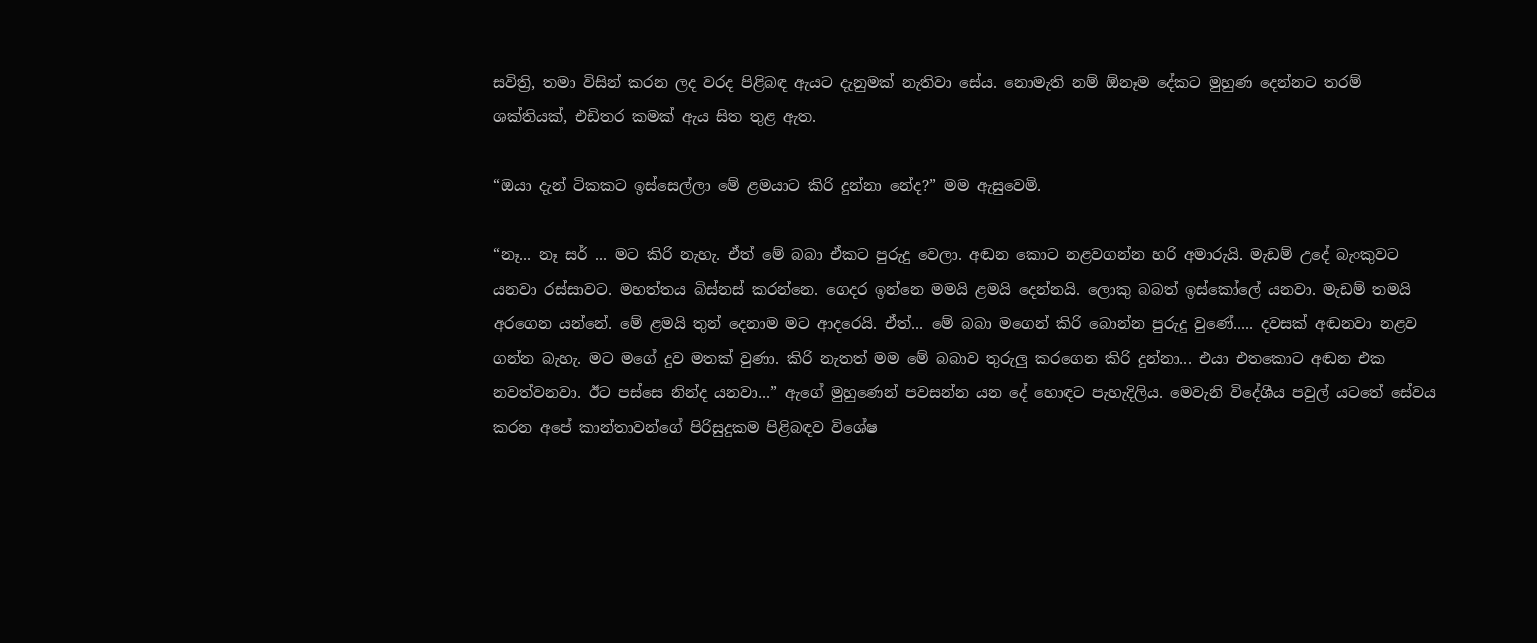සවිත්‍රි, තමා විසින් කරන ලද වරද පිළිබඳ ඇයට දැනුමක් නැතිවා සේය. නොමැති නම් ඕනෑම දේකට මුහුණ දෙන්නට තරම් ශක්තියක්, එඩිතර කමක් ඇය සිත තුළ ඇත.

“ඔයා දැන් ටිකකට ඉස්සෙල්ලා මේ ළමයාට කිරි දුන්නා නේද?” මම ඇසුවෙමි.

“නෑ... නෑ සර් ... මට කිරි නැහැ. ඒත් මේ බබා ඒකට පුරුදු වෙලා. අඬන කොට නළවගන්න හරි අමාරුයි. මැඩම් උදේ බැංකුවට යනවා රස්සාවට. මහත්තය බිස්නස් කරන්නෙ. ගෙදර ඉන්නෙ මමයි ළමයි දෙන්නයි. ලොකු බබත් ඉස්කෝලේ යනවා. මැඩම් තමයි අරගෙන යන්නේ. මේ ළමයි තුන් දෙනාම මට ආදරෙයි. ඒත්... මේ බබා මගෙන් කිරි බොන්න පුරුදු වුණේ..... දවසක් අඬනවා නළව ගන්න බැහැ. මට මගේ දුව මතක් වුණා. කිරි නැතත් මම මේ බබාව තුරුලු කරගෙන කිරි දුන්නා... එයා එතකොට අඬන එක නවත්වනවා. ඊට පස්සෙ නින්ද යනවා...” ඇගේ මුහුණෙන් පවසන්න යන දේ හොඳට පැහැදිලිය. මෙවැනි විදේශීය පවුල් යටතේ සේවය කරන අපේ කාන්තාවන්ගේ පිරිසුදුකම පිළිබඳව විශේෂ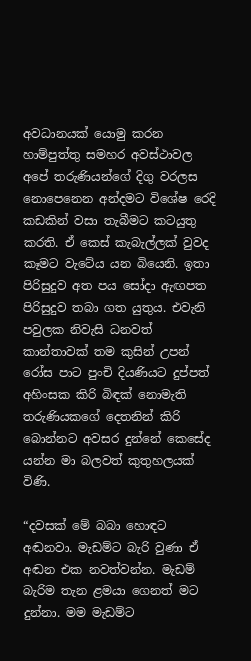අවධානයක් යොමු කරන හාම්පුත්තු සමහර අවස්ථාවල අපේ තරුණියන්ගේ දිගු වරලස නොපෙනෙන අන්දමට විශේෂ රෙදි කඩකින් වසා තැබීමට කටයුතු කරති. ඒ කෙස් කැබැල්ලක් වුවද කෑමට වැටේය යන බියෙනි. ඉතා පිරිසුදුව අත පය සෝදා ඇඟපත පිරිසුදුව තබා ගත යුතුය. එවැනි පවුලක නිවැසි ධනවත් කාන්තාවක් තම කුසින් උපන් රෝස පාට පුංචි දියණියට දුප්පත් අහිංසක කිරි බිඳක් නොමැති තරුණියකගේ දෙතනින් කි‍රි බොන්නට අවසර දුන්නේ කෙසේද යන්න මා බලවත් කුතුහලයක් විණි.

“දවසක් මේ බබා හොඳට අඬනවා. මැඩම්ට බැරි වුණා ඒ අඬන එක නවත්වන්න. මැඩම් බැරිම තැන ළමයා ගෙනත් මට දුන්නා. මම මැඩම්ට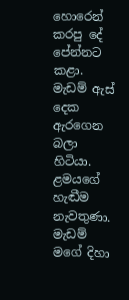හොරෙන් කරපු දේ පේන්නට කළා. මැඩම් ඇස් දෙක ඇරගෙන බලා හිටියා. ළමයගේ හැඬීම නැවතුණා. මැඩම් මගේ දිහා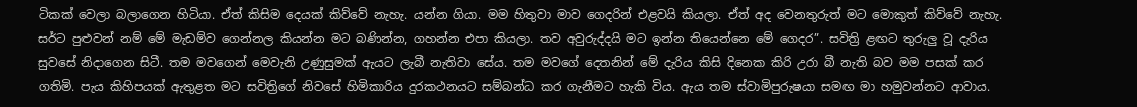ටිකක් වෙලා බලාගෙන හිටියා. ඒත් කිසිම දෙයක් කිව්වේ නැහැ. යන්න ගියා. මම හිතුවා මාව ගෙදරින් එළවයි කියලා. ඒත් අද වෙනතුරුත් මට මොකුත් කිව්වේ නැහැ. සර්ට පුළුවන් නම් මේ මැඩම්ව ගෙන්නල කියන්න මට බණින්න, ගහන්න එපා කියලා. තව අවුරුද්දයි මට ඉන්න තියෙන්නෙ මේ ගෙදර”. සවිත්‍රි ළඟට තුරුලු වූ දැරිය සුවසේ නිදාගෙන සිටී. තම මවගෙන් මෙවැනි උණුසුමක් ඇයට ලැබී නැතිවා සේය. තම මවගේ දෙතනින් මේ දැරිය කිසි දිනෙක කිරි උරා බී නැති බව මම පසක් කර ගතිමි. පැය කිහිපයක් ඇතුළත මට සවිත්‍රිගේ නිවසේ හිමිකාරිය දුරකථනයට සම්බන්ධ කර ගැනීමට හැකි විය. ඇය තම ස්වාමිපුරුෂයා සමඟ මා හමුවන්නට ආවාය.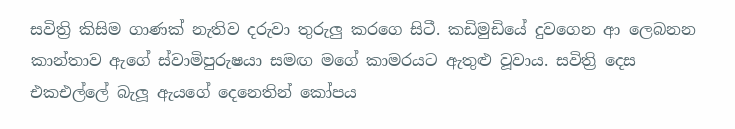සවිත්‍රි කිසිම ගාණක් නැතිව දරුවා තුරුලු කරගෙ සිටී. කඩිමුඩියේ දුවගෙන ආ ලෙබනන කාන්තාව ඇගේ ස්වාමිපුරුෂයා සමඟ මගේ කාමරයට ඇතුළු වූවාය. සවිත්‍රි දෙස එකඑල්ලේ බැලූ ඇයගේ දෙනෙතින් කෝපය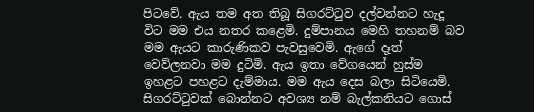පිටවේ. ඇය තම අත තිබූ සිගරට්ටුව දල්වන්නට හැදූ විට මම එය නතර කළෙමි. දුම්පානය මෙහි තහනම් බව මම ඇයට කාරුණිකව පැවසුවෙමි. ඇගේ දෑත් වෙව්ලනවා මම දුටිමි. ඇය ඉතා වේගයෙන් හුස්ම ඉහළට පහළට දැම්මාය. මම ඇය දෙස බලා සිටියෙමි. සිගරට්ටුවක් බොන්නට අවශ්‍ය නම් බැල්කනියට ගොස්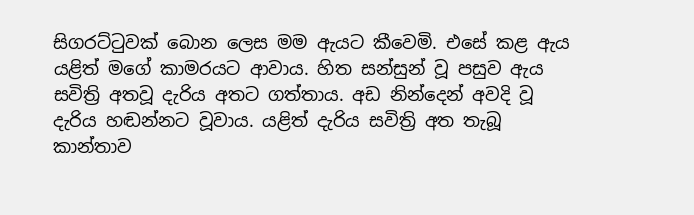සිගරට්ටුවක් බොන ලෙස මම ඇයට කීවෙමි. එසේ කළ ඇය යළිත් මගේ කාමරයට ආවාය. හිත සන්සුන් වූ පසුව ඇය සවිත්‍රි අතවූ දැරිය අතට ගත්තාය. අඩ නින්දෙන් අවදි වූ දැරිය හඬන්නට වූවාය. යළිත් දැරිය සවිත්‍රි අත තැබූ කාන්තාව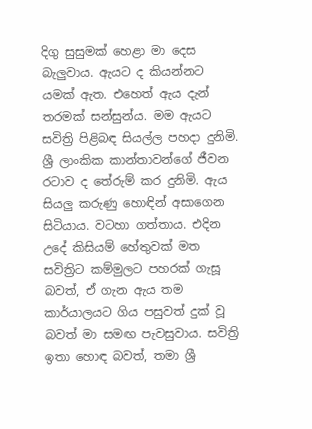දිගු සුසුමක් හෙළා මා දෙස බැලුවාය. ඇයට ද කියන්නට යමක් ඇත. එහෙත් ඇය දැන් තරමක් සන්සුන්ය. මම ඇයට සවිත්‍රි පිළිබඳ සියල්ල පහදා දුනිමි. ශ්‍රී ලාංකික කාන්තාවන්ගේ ජීවන රටාව ද තේරුම් කර දුනිමි. ඇය සියලු කරුණු හොඳින් අසාගෙන සිටියාය. වටහා ගත්තාය. එදින උදේ කිසියම් හේතුවක් මත සවිත්‍රිට කම්මුලට පහරක් ගැසූ බවත්, ඒ ගැන ඇය තම කාර්යාලයට ගිය පසුවත් දුක් වූ බවත් මා සමඟ පැවසුවාය. සවිත්‍රි ඉතා හොඳ බවත්, තමා ශ්‍රී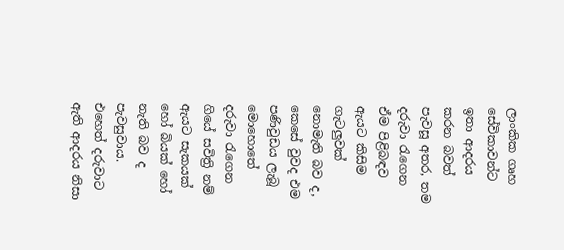ලාංකික ගෘහ සේවිකාවන්ට ඉතා ආදරය කරන බවත් පැවසූ අතර, තම දරුවා රැගෙන ඒම පිළිබඳව ඇයට කිසිම ගැටලුවක් නොමැති බව ද, කෙසේ වුවද එම පණිවුඩය ලැබූ මොහොතේ දරුවා රැගෙන ගියේ සවිත්‍රි නම් ඇයට සැකයක් හෝ බියක් ‍හෝ නැති බව ද පැවසුවාය. එහෙත් දරුවාට ඇති ආදරය නිසා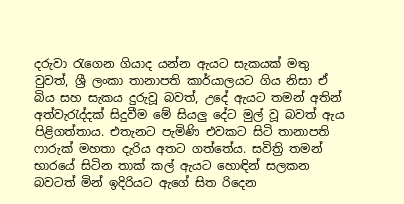දරුවා රැගෙන ගියාද යන්න ඇයට සැකයක් මතු වුවත්, ශ්‍රී ලංකා තානාපති කාර්යාලයට ගිය නිසා ඒ බිය සහ සැකය දුරුවූ බවත්, උදේ ඇයට තමන් අතින් අත්වැරැද්දක් සිදුවීම මේ සියලු දේට මුල් වූ බවත් ඇය පිළිගත්තාය. එතැනට පැමිණි එවකට සිටි තානාපති ෆාරුක් මහතා දැරිය අතට ගත්තේය. සවිත්‍රි තමන් භාරයේ සිටින තාක් කල් ඇයට හොඳින් සලකන බවටත් මින් ඉදිරියට ඇගේ සිත රිදෙන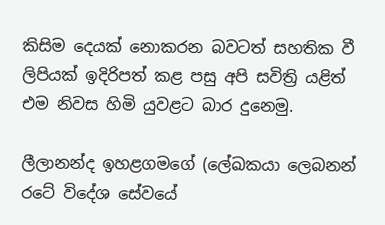කිසිම දෙයක් නොකරන බවටත් සහතික වී ලිපියක් ඉදිරිපත් කළ පසු අපි සවිත්‍රි යළිත් එම නිවස හිමි යුවළට බාර දුනෙමු.

ලීලානන්ද ඉහළගමගේ (ලේඛකයා ලෙබනන් රටේ විදේශ සේවයේ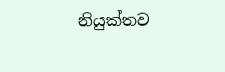නියුක්තව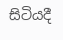සිටියදී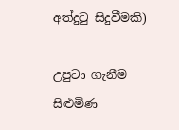අත්දුටු සිදුවීමකි)

උපුටා ගැනීම සිළුමිණ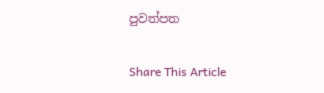පුවත්පත

Share This Article